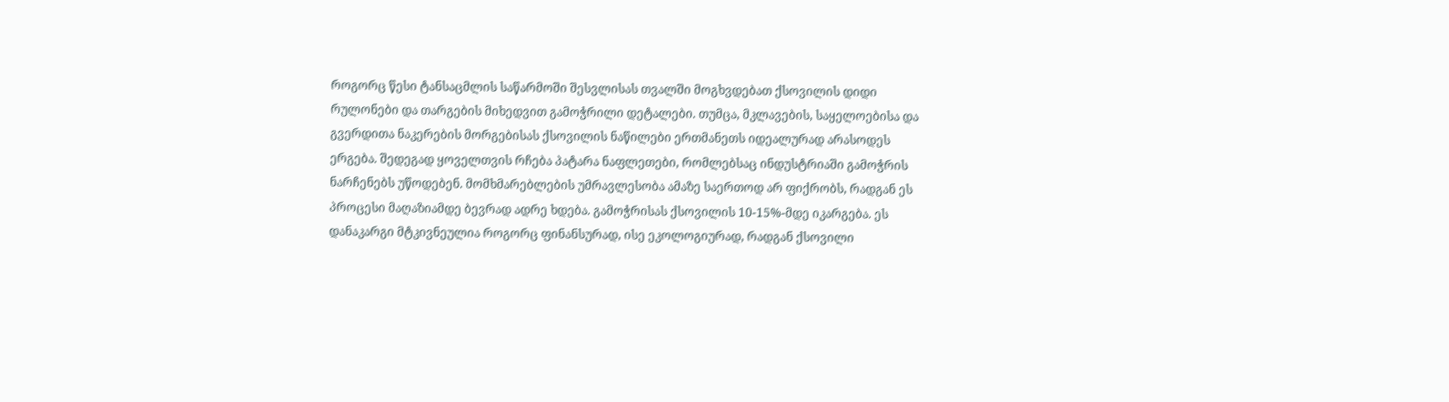როგორც წესი ტანსაცმლის საწარმოში შესვლისას თვალში მოგხვდებათ ქსოვილის დიდი რულონები და თარგების მიხედვით გამოჭრილი დეტალები. თუმცა, მკლავების, საყელოებისა და გვერდითა ნაკერების მორგებისას ქსოვილის ნაწილები ერთმანეთს იდეალურად არასოდეს ერგება. შედეგად ყოველთვის რჩება პატარა ნაფლეთები, რომლებსაც ინდუსტრიაში გამოჭრის ნარჩენებს უწოდებენ. მომხმარებლების უმრავლესობა ამაზე საერთოდ არ ფიქრობს, რადგან ეს პროცესი მაღაზიამდე ბევრად ადრე ხდება. გამოჭრისას ქსოვილის 10-15%-მდე იკარგება. ეს დანაკარგი მტკივნეულია როგორც ფინანსურად, ისე ეკოლოგიურად, რადგან ქსოვილი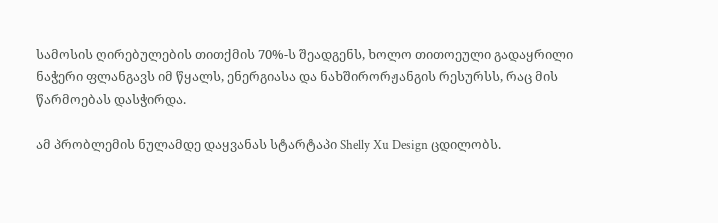სამოსის ღირებულების თითქმის 70%-ს შეადგენს, ხოლო თითოეული გადაყრილი ნაჭერი ფლანგავს იმ წყალს, ენერგიასა და ნახშირორჟანგის რესურსს, რაც მის წარმოებას დასჭირდა.

ამ პრობლემის ნულამდე დაყვანას სტარტაპი Shelly Xu Design ცდილობს.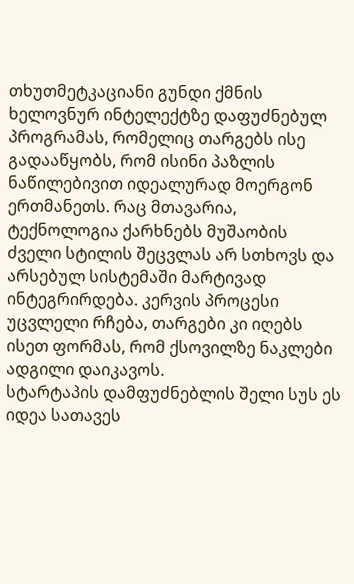თხუთმეტკაციანი გუნდი ქმნის ხელოვნურ ინტელექტზე დაფუძნებულ პროგრამას, რომელიც თარგებს ისე გადააწყობს, რომ ისინი პაზლის ნაწილებივით იდეალურად მოერგონ ერთმანეთს. რაც მთავარია, ტექნოლოგია ქარხნებს მუშაობის ძველი სტილის შეცვლას არ სთხოვს და არსებულ სისტემაში მარტივად ინტეგრირდება. კერვის პროცესი უცვლელი რჩება, თარგები კი იღებს ისეთ ფორმას, რომ ქსოვილზე ნაკლები ადგილი დაიკავოს.
სტარტაპის დამფუძნებლის შელი სუს ეს იდეა სათავეს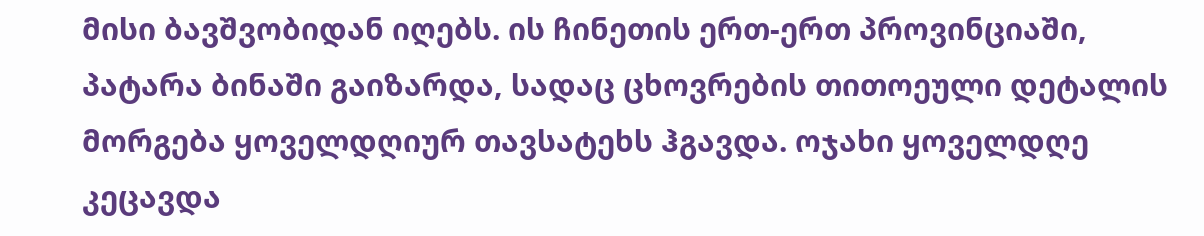მისი ბავშვობიდან იღებს. ის ჩინეთის ერთ-ერთ პროვინციაში, პატარა ბინაში გაიზარდა, სადაც ცხოვრების თითოეული დეტალის მორგება ყოველდღიურ თავსატეხს ჰგავდა. ოჯახი ყოველდღე კეცავდა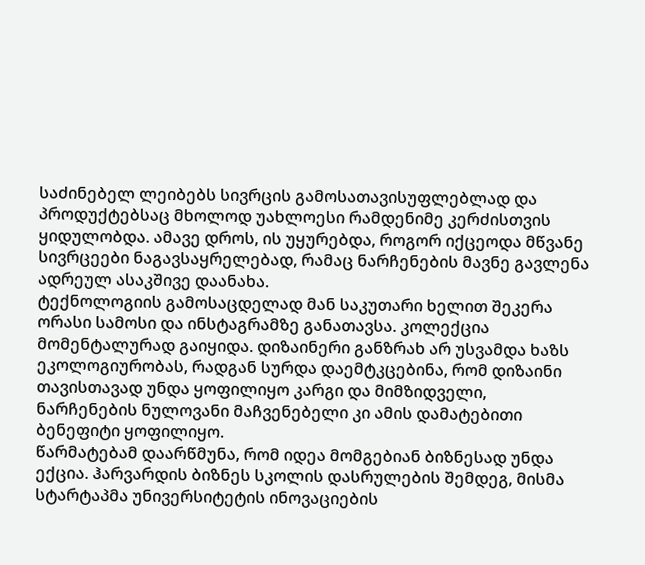საძინებელ ლეიბებს სივრცის გამოსათავისუფლებლად და პროდუქტებსაც მხოლოდ უახლოესი რამდენიმე კერძისთვის ყიდულობდა. ამავე დროს, ის უყურებდა, როგორ იქცეოდა მწვანე სივრცეები ნაგავსაყრელებად, რამაც ნარჩენების მავნე გავლენა ადრეულ ასაკშივე დაანახა.
ტექნოლოგიის გამოსაცდელად მან საკუთარი ხელით შეკერა ორასი სამოსი და ინსტაგრამზე განათავსა. კოლექცია მომენტალურად გაიყიდა. დიზაინერი განზრახ არ უსვამდა ხაზს ეკოლოგიურობას, რადგან სურდა დაემტკცებინა, რომ დიზაინი თავისთავად უნდა ყოფილიყო კარგი და მიმზიდველი, ნარჩენების ნულოვანი მაჩვენებელი კი ამის დამატებითი ბენეფიტი ყოფილიყო.
წარმატებამ დაარწმუნა, რომ იდეა მომგებიან ბიზნესად უნდა ექცია. ჰარვარდის ბიზნეს სკოლის დასრულების შემდეგ, მისმა სტარტაპმა უნივერსიტეტის ინოვაციების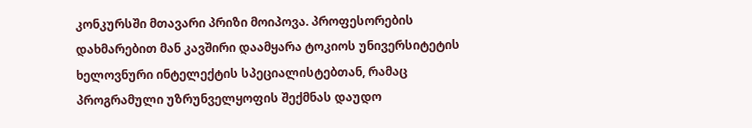კონკურსში მთავარი პრიზი მოიპოვა. პროფესორების დახმარებით მან კავშირი დაამყარა ტოკიოს უნივერსიტეტის ხელოვნური ინტელექტის სპეციალისტებთან, რამაც პროგრამული უზრუნველყოფის შექმნას დაუდო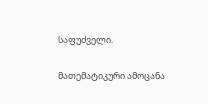საფუძველი.

მათემატიკური ამოცანა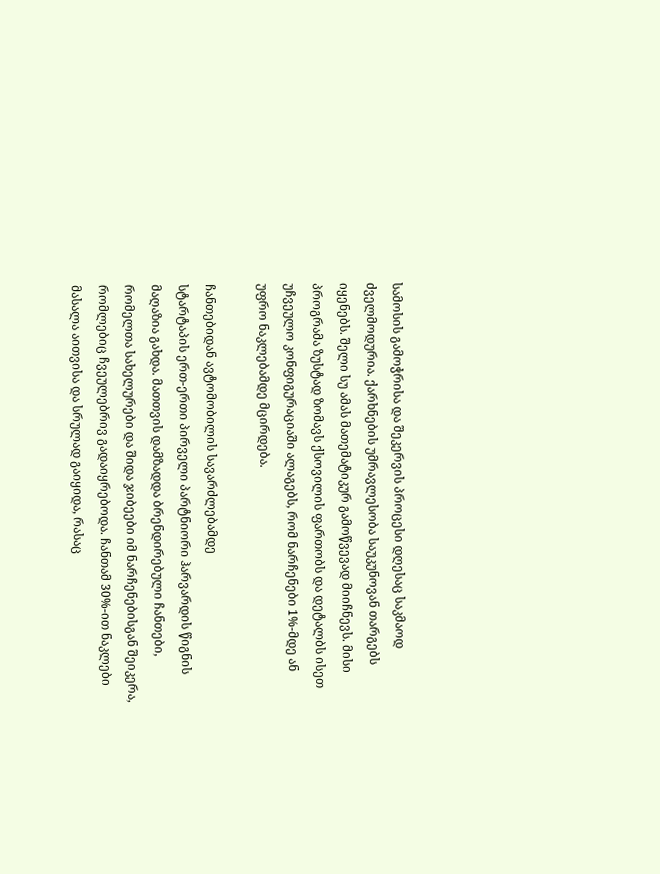სამოსის გამოჭრისა და შეკერვის პროცესი დღესაც საკმაოდ ძველმოდურია. ქარხნების უმრავლესობა საუკუნოვან თარგებს იყენებს. შელი სუ ამას მათემატიკურ გამოწვევად მიიჩნევს. მისი პროგრამა ზუსტად ზომავს ქსოვილის ფართობს და დეტალბს ისეთ უჩვეულო კონფიგურაციაში ალაგებს, რომ ნარჩენები 1%-მდე ან უფრო ნაკლებამდე მცირდება.

ჩანთებიდან ავტომობილის სავარძლებამდე
სტარტაპის ერთ-ერთი პირველი პარტნიორი ჰარვარდის წიგნის მაღაზია გახდა. მათთვის დამზადდა ბრენდირებული ჩანთები, რომელთა სახელურები და შიდა ჯიბეები იმ ნარჩენებისგან შეიკერა, რომლებიც ჩვეულებრივ გადაიყრებოდა. ჩანთამ 30%-ით ნაკლები მასალა აითვისა და სრულად გაიყიდა, რასაც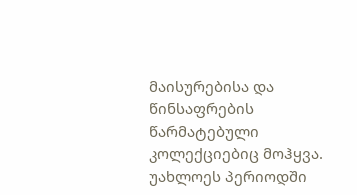მაისურებისა და წინსაფრების წარმატებული კოლექციებიც მოჰყვა. უახლოეს პერიოდში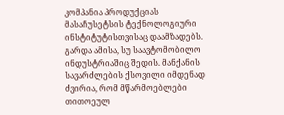კომპანია პროდუქციას მასაჩუსეტსის ტექნოლოგიური ინსტიტუტისთვისაც დაამზადებს.
გარდა ამისა, სუ საავტომობილო ინდუსტრიაშიც შედის. მანქანის სავარძლების ქსოვილი იმდენად ძვირია, რომ მწარმოებლები თითოეულ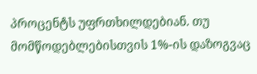პროცენტს უფრთხილდებიან. თუ მომწოდებლებისთვის 1%-ის დაზოგვაც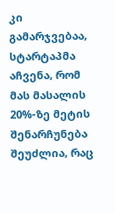კი გამარჯვებაა, სტარტაპმა აჩვენა, რომ მას მასალის 20%-ზე მეტის შენარჩუნება შეუძლია, რაც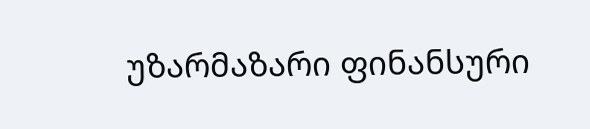უზარმაზარი ფინანსური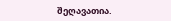შეღავათია.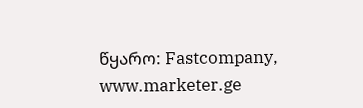წყარო: Fastcompany, www.marketer.ge